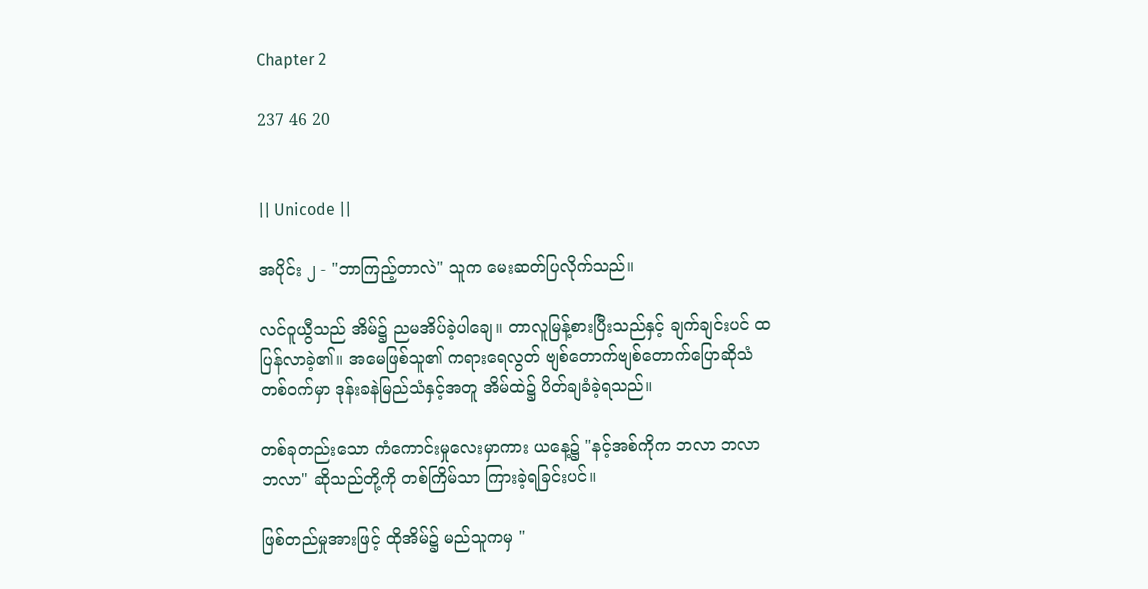Chapter 2

237 46 20


|| Unicode ||

အပိုင်း ၂ - "ဘာကြည့်တာလဲ" သူက မေးဆတ်ပြလိုက်သည်။

လင်ဝူယွီသည် အိမ်၌ ညမအိပ်ခဲ့ပါချေ။ တာလူမြန့်စားပြီးသည်နှင့် ချက်ချင်းပင် ထပြန်လာခဲ့၏။ အမေဖြစ်သူ၏ ကရားရေလွတ် ဗျစ်တောက်ဗျစ်တောက်ပြောဆိုသံ တစ်ဝက်မှာ ဒုန်းခနဲမြည်သံနှင့်အတူ အိမ်ထဲ၌ ပိတ်ချခံခဲ့ရသည်။

တစ်ခုတည်းသော ကံကောင်းမှုလေးမှာကား ယနေ့၌ "နင့်အစ်ကိုက ဘလာ ဘလာ ဘလာ" ဆိုသည်တို့ကို တစ်ကြိမ်သာ ကြားခဲ့ရခြင်းပင်။

ဖြစ်တည်မှုအားဖြင့် ထိုအိမ်၌ မည်သူကမှ "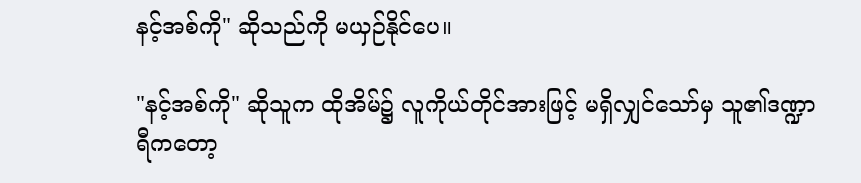နင့်အစ်ကို" ဆိုသည်ကို မယှဉ်နိုင်ပေ။

"နင့်အစ်ကို" ဆိုသူက ထိုအိမ်၌ လူကိုယ်တိုင်အားဖြင့် မရှိလျှင်သော်မှ သူ၏ဒဏ္ဍာရီကတော့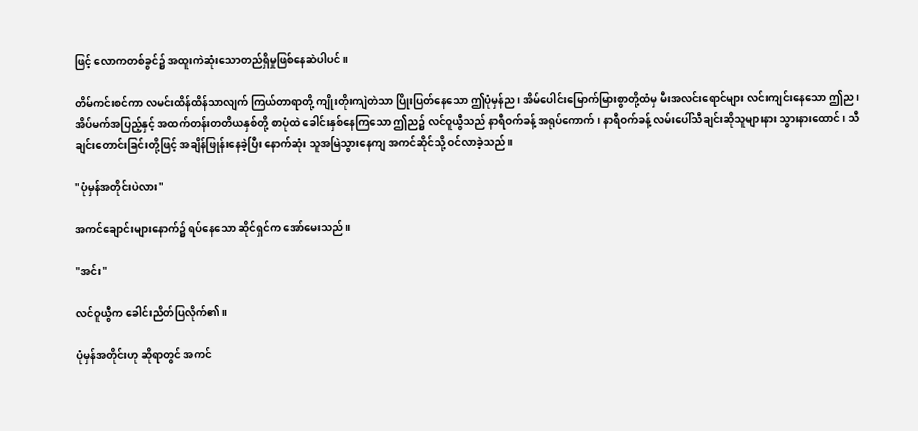ဖြင့် လောကတစ်ခွင်၌ အထူးကဲဆုံးသောတည်ရှိမှုဖြစ်နေဆဲပါပင်။

တိမ်ကင်းစင်ကာ လမင်းထိန်ထိန်သာလျက် ကြယ်တာရာတို့ ကျိုးတိုးကျဲတဲသာ ပြိုးပြတ်နေသော ဤပုံမှန်ည၊ အိမ်ပေါင်းမြောက်မြားစွာတို့ထံမှ မီးအလင်းရောင်များ လင်းကျင်းနေသော ဤည၊ အိပ်‌မက်အပြည့်နှင့် အထက်တန်းတတိယနှစ်တို့ စာပုံထဲ ခေါင်းနှစ်နေကြသော ဤည၌ လင်ဝူယွီသည် နာရီဝက်ခန့် အရုပ်ကောက်၊ နာရီဝက်ခန့် လမ်းပေါ်သီချင်းဆိုသူများနား သွားနားထောင်၊ သီချင်းတောင်းခြင်းတို့ဖြင့် အချိန်ဖြုန်းနေခဲ့ပြီး နောက်ဆုံး သူအမြဲသွားနေကျ အကင်ဆိုင်သို့ ဝင်လာခဲ့သည်။

"ပုံမှန်အတိုင်းပဲလား"

အကင်ချောင်းများနောက်၌ ရပ်နေသော ဆိုင်ရှင်က အော်မေးသည်။

"အင်း"

လင်ဝူယွီက ခေါင်းညိတ်ပြလိုက်၏။

ပုံမှန်အတိုင်းဟု ဆိုရာတွင် အကင်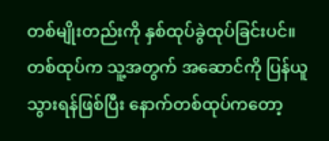တစ်မျိုးတည်းကို နှစ်ထုပ်ခွဲထုပ်ခြင်းပင်။ တစ်ထုပ်က သူ့အတွက် အဆောင်ကို ပြန်ယူသွားရန်ဖြစ်ပြီး နောက်တစ်ထုပ်ကတော့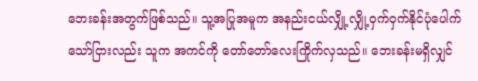ဘေးခန်းအတွက်ဖြစ်သည်။ သူ့အပြုအမူက အနည်းငယ်လျှို့လျှို့ဝှက်ဝှက်နိုင်ပုံပေါက်သော်ငြားလည်း သူက အကင်ကို တော်တော်လေးကြိုက်လှသည်။ ဘေးခန်းမရှိလျှင်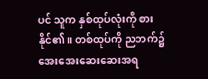ပင် သူက နှစ်ထုပ်လုံးကို စားနိုင်၏။ တစ်ထုပ်ကို ညဘက်၌ အေးအေးဆေးဆေးအရ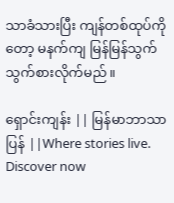သာခံသားပြီး ကျန်တစ်ထုပ်ကိုတော့ မနက်ကျ မြန်မြန်သွက်သွက်စားလိုက်မည်။

ရှောင်းကျန်း || မြန်မာဘာသာပြန် ||Where stories live. Discover now